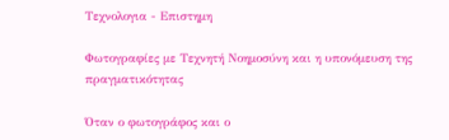Τεχνολογια - Επιστημη

Φωτογραφίες με Τεχνητή Νοημοσύνη και η υπονόμευση της πραγματικότητας

Όταν ο φωτογράφος και ο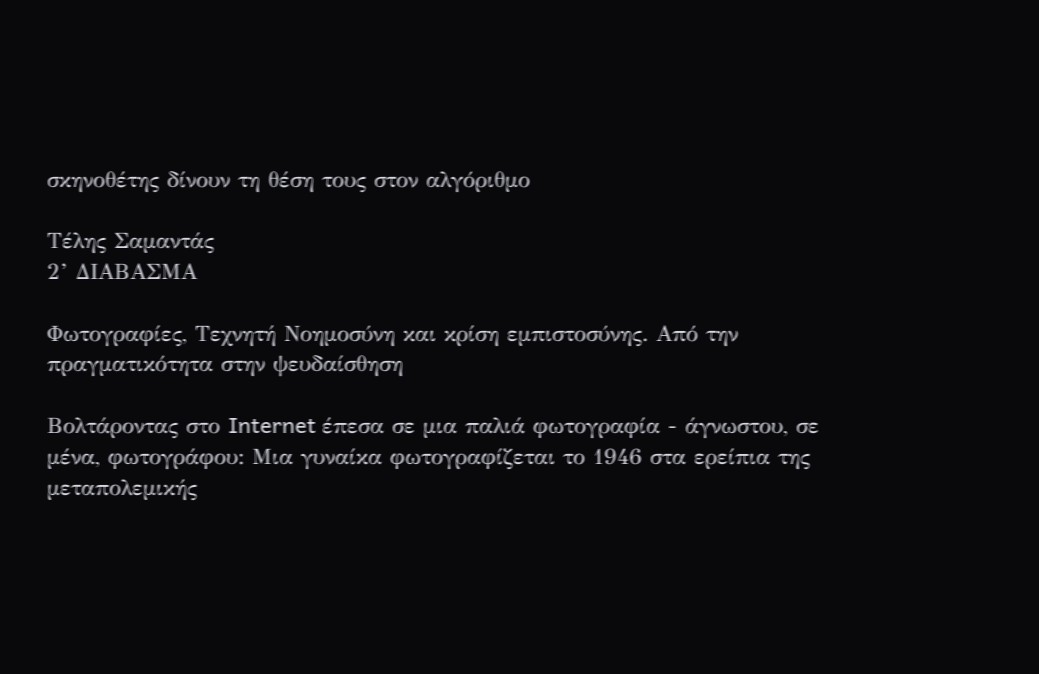σκηνοθέτης δίνουν τη θέση τους στον αλγόριθμο

Τέλης Σαμαντάς
2’ ΔΙΑΒΑΣΜΑ

Φωτογραφίες, Τεχνητή Νοημοσύνη και κρίση εμπιστοσύνης. Από την πραγματικότητα στην ψευδαίσθηση

Βολτάροντας στο Internet έπεσα σε μια παλιά φωτογραφία - άγνωστου, σε μένα, φωτογράφου: Μια γυναίκα φωτογραφίζεται το 1946 στα ερείπια της μεταπολεμικής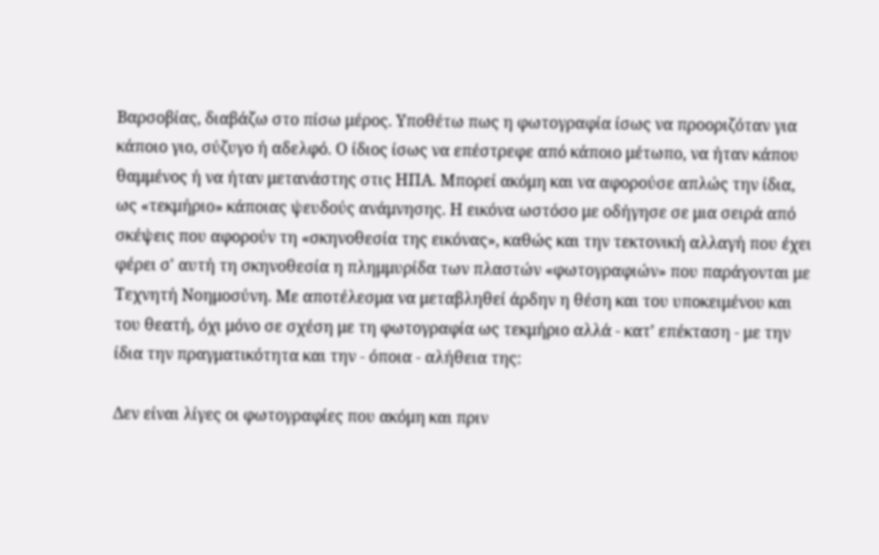Βαρσοβίας, διαβάζω στο πίσω μέρος. Υποθέτω πως η φωτογραφία ίσως να προοριζόταν για κάποιο γιο, σύζυγο ή αδελφό. Ο ίδιος ίσως να επέστρεφε από κάποιο μέτωπο, να ήταν κάπου θαμμένος ή να ήταν μετανάστης στις ΗΠΑ. Μπορεί ακόμη και να αφορούσε απλώς την ίδια, ως «τεκμήριο» κάποιας ψευδούς ανάμνησης. Η εικόνα ωστόσο με οδήγησε σε μια σειρά από σκέψεις που αφορούν τη «σκηνοθεσία της εικόνας», καθώς και την τεκτονική αλλαγή που έχει φέρει σ' αυτή τη σκηνοθεσία η πλημμυρίδα των πλαστών «φωτογραφιών» που παράγονται με Τεχνητή Νοημοσύνη. Με αποτέλεσμα να μεταβληθεί άρδην η θέση και του υποκειμένου και του θεατή, όχι μόνο σε σχέση με τη φωτογραφία ως τεκμήριο αλλά - κατ’ επέκταση - με την ίδια την πραγματικότητα και την - όποια - αλήθεια της:

Δεν είναι λίγες οι φωτογραφίες που ακόμη και πριν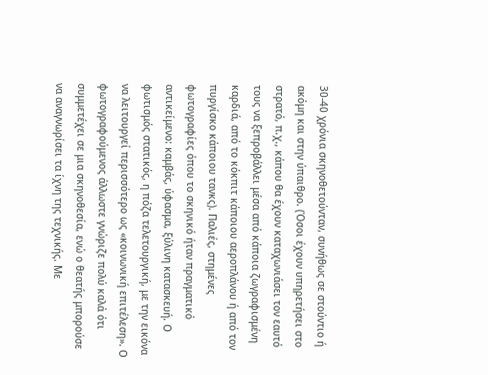30-40 χρόνια σκηνοθετούνταν, συνήθως σε στούντιο ή ακόμη και στην ύπαιθρο. (Όσοι έχουν υπηρετήσει στο στρατό, π.χ., κάπου θα έχουν καταχωνιάσει τον εαυτό τους να ξεπροβάλλει μέσα από κάποια ζωγραφισμένη καρδιά, από το κόκπιτ κάποιου αεροπλάνου ή από τον πυργίσκο κάποιου τανκς). Παλιές, στημένες φωτογραφίες όπου το σκηνικό ήταν πραγματικό αντικείμενο: καμβάς, ύφασμα, ξύλινη κατασκευή. Ο φωτισμός στατικός, η πόζα τελετουργική, με την εικόνα να λειτουργεί περισσότερο ως «κοινωνική επιτέλεση». Ο φωτογραφούμενος άλλωστε γνώριζε πολύ καλά ότι συμμετέχει σε μια σκηνοθεσία, ενώ ο θεατής μπορούσε να αναγνωρίσει τα ίχνη της τεχνικής. Με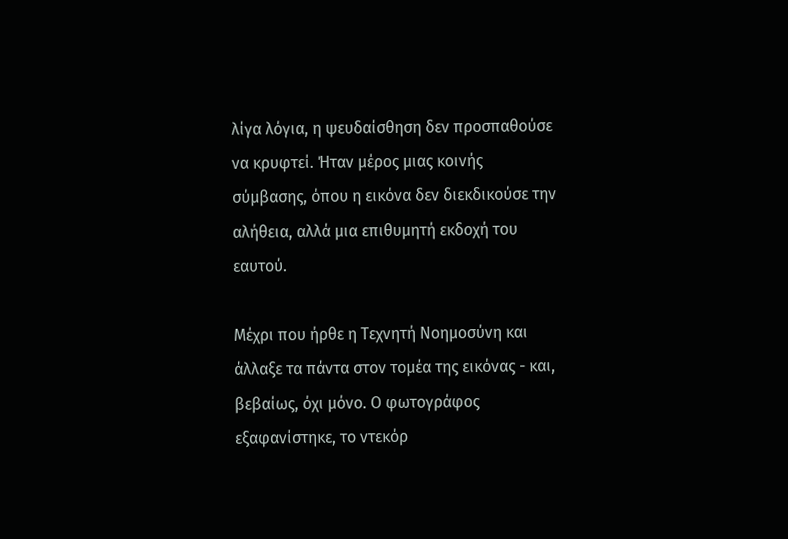λίγα λόγια, η ψευδαίσθηση δεν προσπαθούσε να κρυφτεί. Ήταν μέρος μιας κοινής σύμβασης, όπου η εικόνα δεν διεκδικούσε την αλήθεια, αλλά μια επιθυμητή εκδοχή του εαυτού.

Μέχρι που ήρθε η Τεχνητή Νοημοσύνη και άλλαξε τα πάντα στον τομέα της εικόνας - και, βεβαίως, όχι μόνο. Ο φωτογράφος εξαφανίστηκε, το ντεκόρ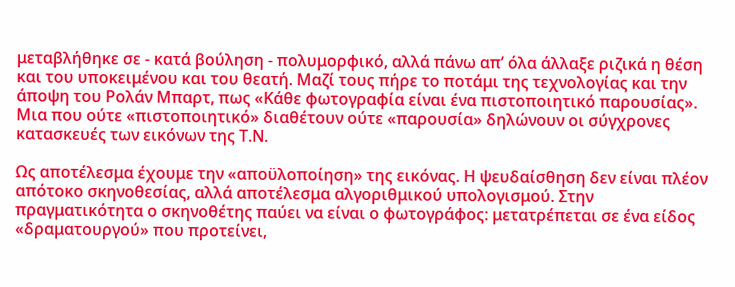μεταβλήθηκε σε - κατά βούληση - πολυμορφικό, αλλά πάνω απ’ όλα άλλαξε ριζικά η θέση και του υποκειμένου και του θεατή. Μαζί τους πήρε το ποτάμι της τεχνολογίας και την άποψη του Ρολάν Μπαρτ, πως «Κάθε φωτογραφία είναι ένα πιστοποιητικό παρουσίας». Μια που ούτε «πιστοποιητικό» διαθέτουν ούτε «παρουσία» δηλώνουν οι σύγχρονες κατασκευές των εικόνων της Τ.Ν.

Ως αποτέλεσμα έχουμε την «αποϋλοποίηση» της εικόνας. Η ψευδαίσθηση δεν είναι πλέον απότοκο σκηνοθεσίας, αλλά αποτέλεσμα αλγοριθμικού υπολογισμού. Στην πραγματικότητα ο σκηνοθέτης παύει να είναι ο φωτογράφος: μετατρέπεται σε ένα είδος «δραματουργού» που προτείνει,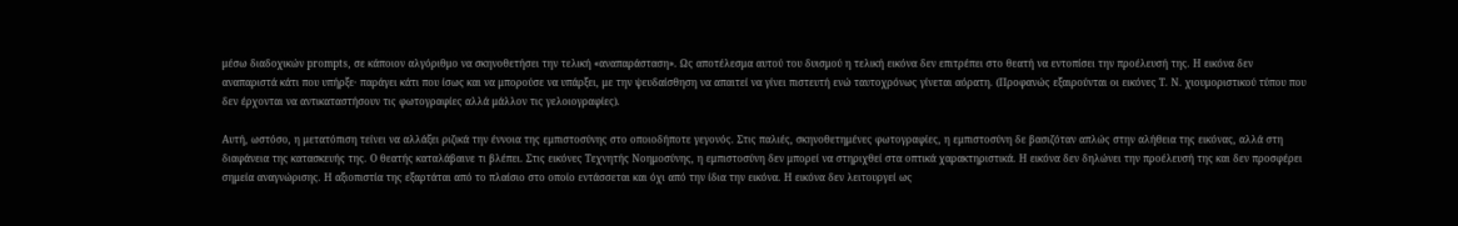μέσω διαδοχικών prompts, σε κάποιον αλγόριθμο να σκηνοθετήσει την τελική «αναπαράσταση». Ως αποτέλεσμα αυτού του δυισμού η τελική εικόνα δεν επιτρέπει στο θεατή να εντοπίσει την προέλευσή της. Η εικόνα δεν αναπαριστά κάτι που υπήρξε· παράγει κάτι που ίσως και να μπορούσε να υπάρξει, με την ψευδαίσθηση να απαιτεί να γίνει πιστευτή ενώ ταυτοχρόνως γίνεται αόρατη. (Προφανώς εξαιρούνται οι εικόνες Τ. Ν. χιουμοριστικού τύπου που δεν έρχονται να αντικαταστήσουν τις φωτογραφίες αλλά μάλλον τις γελοιογραφίες).

Αυτή, ωστόσο, η μετατόπιση τείνει να αλλάξει ριζικά την έννοια της εμπιστοσύνης στο οποιοδήποτε γεγονός. Στις παλιές, σκηνοθετημένες φωτογραφίες, η εμπιστοσύνη δε βασιζόταν απλώς στην αλήθεια της εικόνας, αλλά στη διαφάνεια της κατασκευής της. Ο θεατής καταλάβαινε τι βλέπει. Στις εικόνες Τεχνητής Νοημοσύνης, η εμπιστοσύνη δεν μπορεί να στηριχθεί στα οπτικά χαρακτηριστικά. Η εικόνα δεν δηλώνει την προέλευσή της και δεν προσφέρει σημεία αναγνώρισης. Η αξιοπιστία της εξαρτάται από το πλαίσιο στο οποίο εντάσσεται και όχι από την ίδια την εικόνα. Η εικόνα δεν λειτουργεί ως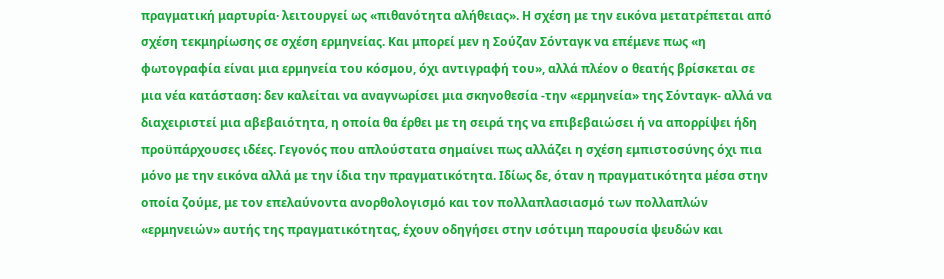πραγματική μαρτυρία· λειτουργεί ως «πιθανότητα αλήθειας». Η σχέση με την εικόνα μετατρέπεται από σχέση τεκμηρίωσης σε σχέση ερμηνείας. Και μπορεί μεν η Σούζαν Σόνταγκ να επέμενε πως «η φωτογραφία είναι μια ερμηνεία του κόσμου, όχι αντιγραφή του», αλλά πλέον ο θεατής βρίσκεται σε μια νέα κατάσταση: δεν καλείται να αναγνωρίσει μια σκηνοθεσία -την «ερμηνεία» της Σόνταγκ- αλλά να διαχειριστεί μια αβεβαιότητα, η οποία θα έρθει με τη σειρά της να επιβεβαιώσει ή να απορρίψει ήδη προϋπάρχουσες ιδέες. Γεγονός που απλούστατα σημαίνει πως αλλάζει η σχέση εμπιστοσύνης όχι πια μόνο με την εικόνα αλλά με την ίδια την πραγματικότητα. Ιδίως δε, όταν η πραγματικότητα μέσα στην οποία ζούμε, με τον επελαύνοντα ανορθολογισμό και τον πολλαπλασιασμό των πολλαπλών «ερμηνειών» αυτής της πραγματικότητας, έχουν οδηγήσει στην ισότιμη παρουσία ψευδών και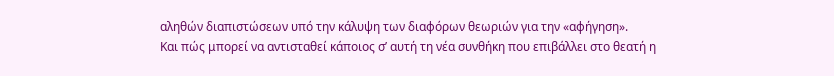αληθών διαπιστώσεων υπό την κάλυψη των διαφόρων θεωριών για την «αφήγηση».
Και πώς μπορεί να αντισταθεί κάποιος σ’ αυτή τη νέα συνθήκη που επιβάλλει στο θεατή η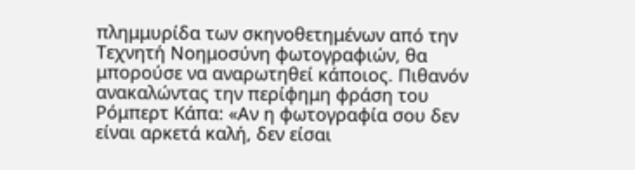πλημμυρίδα των σκηνοθετημένων από την Τεχνητή Νοημοσύνη φωτογραφιών, θα μπορούσε να αναρωτηθεί κάποιος. Πιθανόν ανακαλώντας την περίφημη φράση του Ρόμπερτ Κάπα: «Αν η φωτογραφία σου δεν είναι αρκετά καλή, δεν είσαι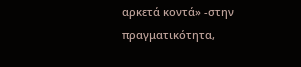αρκετά κοντά» -στην πραγματικότητα,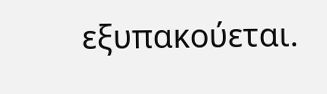εξυπακούεται.